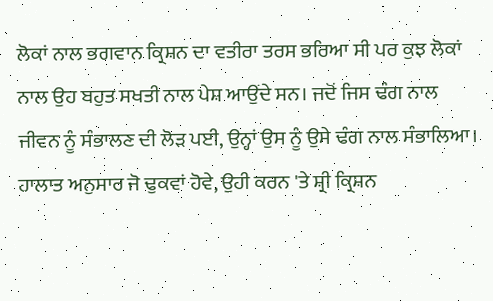ਲੋਕਾਂ ਨਾਲ ਭਗਵਾਨ ਕ੍ਰਿਸ਼ਨ ਦਾ ਵਤੀਰਾ ਤਰਸ ਭਰਿਆ ਸੀ ਪਰ ਕੁਝ ਲੋਕਾਂ ਨਾਲ ਉਹ ਬਹੁਤ ਸਖਤੀ ਨਾਲ ਪੇਸ਼ ਆਉਂਦੇ ਸਨ। ਜਦੋਂ ਜਿਸ ਢੰਗ ਨਾਲ ਜੀਵਨ ਨੂੰ ਸੰਭਾਲਣ ਦੀ ਲੋੜ ਪਈ, ਉਨ੍ਹਾਂ ਉਸ ਨੂੰ ਉਸੇ ਢੰਗ ਨਾਲ ਸੰਭਾਲਿਆ। ਹਾਲਾਤ ਅਨੁਸਾਰ ਜੋ ਢੁਕਵਾਂ ਹੋਵੇ, ਉਹੀ ਕਰਨ 'ਤੇ ਸ਼੍ਰੀ ਕ੍ਰਿਸ਼ਨ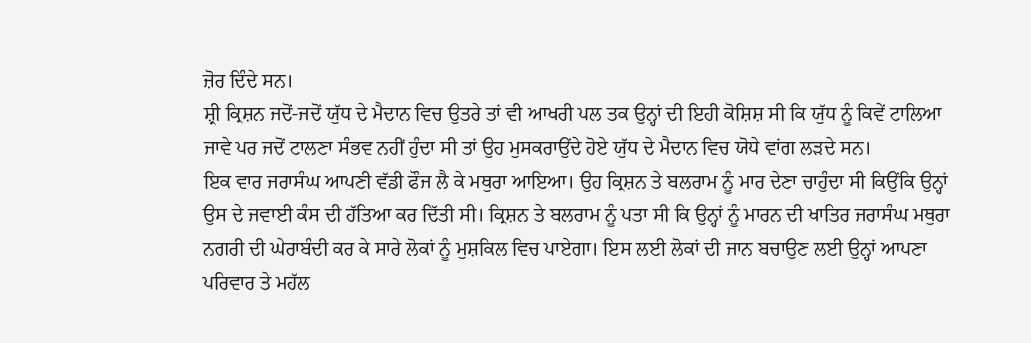ਜ਼ੋਰ ਦਿੰਦੇ ਸਨ।
ਸ਼੍ਰੀ ਕ੍ਰਿਸ਼ਨ ਜਦੋਂ-ਜਦੋਂ ਯੁੱਧ ਦੇ ਮੈਦਾਨ ਵਿਚ ਉਤਰੇ ਤਾਂ ਵੀ ਆਖਰੀ ਪਲ ਤਕ ਉਨ੍ਹਾਂ ਦੀ ਇਹੀ ਕੋਸ਼ਿਸ਼ ਸੀ ਕਿ ਯੁੱਧ ਨੂੰ ਕਿਵੇਂ ਟਾਲਿਆ ਜਾਵੇ ਪਰ ਜਦੋਂ ਟਾਲਣਾ ਸੰਭਵ ਨਹੀਂ ਹੁੰਦਾ ਸੀ ਤਾਂ ਉਹ ਮੁਸਕਰਾਉਂਦੇ ਹੋਏ ਯੁੱਧ ਦੇ ਮੈਦਾਨ ਵਿਚ ਯੋਧੇ ਵਾਂਗ ਲੜਦੇ ਸਨ।
ਇਕ ਵਾਰ ਜਰਾਸੰਘ ਆਪਣੀ ਵੱਡੀ ਫੌਜ ਲੈ ਕੇ ਮਥੁਰਾ ਆਇਆ। ਉਹ ਕ੍ਰਿਸ਼ਨ ਤੇ ਬਲਰਾਮ ਨੂੰ ਮਾਰ ਦੇਣਾ ਚਾਹੁੰਦਾ ਸੀ ਕਿਉਂਕਿ ਉਨ੍ਹਾਂ ਉਸ ਦੇ ਜਵਾਈ ਕੰਸ ਦੀ ਹੱਤਿਆ ਕਰ ਦਿੱਤੀ ਸੀ। ਕ੍ਰਿਸ਼ਨ ਤੇ ਬਲਰਾਮ ਨੂੰ ਪਤਾ ਸੀ ਕਿ ਉਨ੍ਹਾਂ ਨੂੰ ਮਾਰਨ ਦੀ ਖਾਤਿਰ ਜਰਾਸੰਘ ਮਥੁਰਾ ਨਗਰੀ ਦੀ ਘੇਰਾਬੰਦੀ ਕਰ ਕੇ ਸਾਰੇ ਲੋਕਾਂ ਨੂੰ ਮੁਸ਼ਕਿਲ ਵਿਚ ਪਾਏਗਾ। ਇਸ ਲਈ ਲੋਕਾਂ ਦੀ ਜਾਨ ਬਚਾਉਣ ਲਈ ਉਨ੍ਹਾਂ ਆਪਣਾ ਪਰਿਵਾਰ ਤੇ ਮਹੱਲ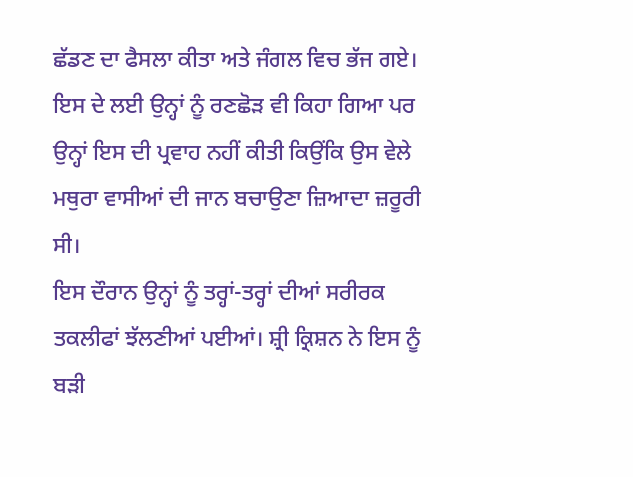ਛੱਡਣ ਦਾ ਫੈਸਲਾ ਕੀਤਾ ਅਤੇ ਜੰਗਲ ਵਿਚ ਭੱਜ ਗਏ। ਇਸ ਦੇ ਲਈ ਉਨ੍ਹਾਂ ਨੂੰ ਰਣਛੋੜ ਵੀ ਕਿਹਾ ਗਿਆ ਪਰ ਉਨ੍ਹਾਂ ਇਸ ਦੀ ਪ੍ਰਵਾਹ ਨਹੀਂ ਕੀਤੀ ਕਿਉਂਕਿ ਉਸ ਵੇਲੇ ਮਥੁਰਾ ਵਾਸੀਆਂ ਦੀ ਜਾਨ ਬਚਾਉਣਾ ਜ਼ਿਆਦਾ ਜ਼ਰੂਰੀ ਸੀ।
ਇਸ ਦੌਰਾਨ ਉਨ੍ਹਾਂ ਨੂੰ ਤਰ੍ਹਾਂ-ਤਰ੍ਹਾਂ ਦੀਆਂ ਸਰੀਰਕ ਤਕਲੀਫਾਂ ਝੱਲਣੀਆਂ ਪਈਆਂ। ਸ਼੍ਰੀ ਕ੍ਰਿਸ਼ਨ ਨੇ ਇਸ ਨੂੰ ਬੜੀ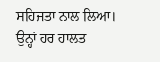ਸਹਿਜਤਾ ਨਾਲ ਲਿਆ। ਉਨ੍ਹਾਂ ਹਰ ਹਾਲਤ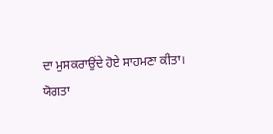ਦਾ ਮੁਸਕਰਾਉਂਦੇ ਹੋਏ ਸਾਹਮਣਾ ਕੀਤਾ।
ਯੋਗਤਾ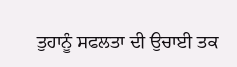ਤੁਹਾਨੂੰ ਸਫਲਤਾ ਦੀ ਉਚਾਈ ਤਕ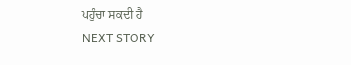ਪਹੁੰਚਾ ਸਕਦੀ ਹੈ
NEXT STORY